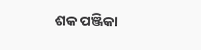ଶକ ପଞ୍ଜିକା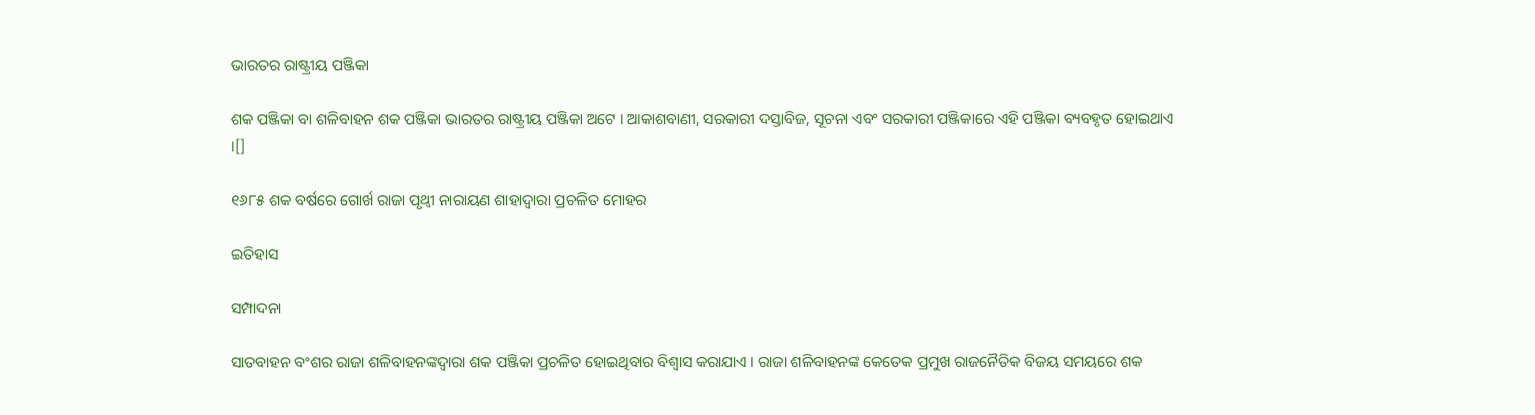ଭାରତର ରାଷ୍ଟ୍ରୀୟ ପଞ୍ଜିକା

ଶକ ପଞ୍ଜିକା ବା ଶଳିବାହନ ଶକ ପଞ୍ଜିକା ଭାରତର ରାଷ୍ଟ୍ରୀୟ ପଞ୍ଜିକା ଅଟେ । ଆକାଶବାଣୀ, ସରକାରୀ ଦସ୍ତାବିଜ, ସୂଚନା ଏବଂ ସରକାରୀ ପଞ୍ଜିକାରେ ଏହି ପଞ୍ଜିକା ବ୍ୟବହୃତ ହୋଇଥାଏ ।[]

୧୬୮୫ ଶକ ବର୍ଷରେ ଗୋର୍ଖ ରାଜା ପୃଥ୍ୱୀ ନାରାୟଣ ଶାହାଦ୍ୱାରା ପ୍ରଚଳିତ ମୋହର

ଇତିହାସ

ସମ୍ପାଦନା

ସାତବାହନ ବଂଶର ରାଜା ଶଳିବାହନଙ୍କଦ୍ୱାରା ଶକ ପଞ୍ଜିକା ପ୍ରଚଳିତ ହୋଇଥିବାର ବିଶ୍ୱାସ କରାଯାଏ । ରାଜା ଶଳିବାହନଙ୍କ କେତେକ ପ୍ରମୁଖ ରାଜନୈତିକ ବିଜୟ ସମୟରେ ଶକ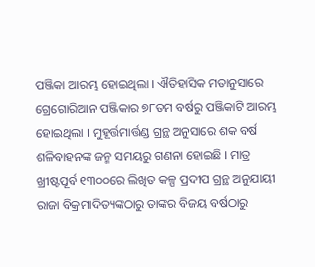ପଞ୍ଜିକା ଆରମ୍ଭ ହୋଇଥିଲା । ଐତିହାସିକ ମତାନୁସାରେ ଗ୍ରେଗୋରିଆନ ପଞ୍ଜିକାର ୭୮ତମ ବର୍ଷରୁ ପଞ୍ଜିକାଟି ଆରମ୍ଭ ହୋଇଥିଲା । ମୁହୂର୍ତ୍ତମାର୍ତ୍ତଣ୍ଡ ଗ୍ରନ୍ଥ ଅନୁସାରେ ଶକ ବର୍ଷ ଶଳିବାହନଙ୍କ ଜନ୍ମ ସମୟରୁ ଗଣନା ହୋଇଛି । ମାତ୍ର ଖ୍ରୀଷ୍ଟପୂର୍ବ ୧୩୦୦ରେ ଲିଖିତ କଳ୍ପ ପ୍ରଦୀପ ଗ୍ରନ୍ଥ ଅନୁଯାୟୀ ରାଜା ବିକ୍ରମାଦିତ୍ୟଙ୍କଠାରୁ ତାଙ୍କର ବିଜୟ ବର୍ଷଠାରୁ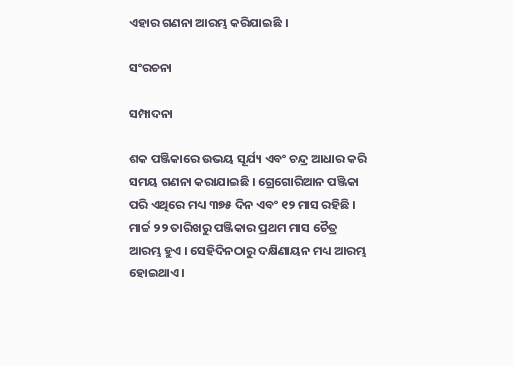ଏହାର ଗଣନା ଆରମ୍ଭ କରିଯାଇଛି ।

ସଂରଚନା

ସମ୍ପାଦନା

ଶକ ପଞ୍ଜିକାରେ ଉଭୟ ସୂର୍ଯ୍ୟ ଏବଂ ଚନ୍ଦ୍ର ଆଧାର କରି ସମୟ ଗଣନା କରାଯାଇଛି । ଗ୍ରେଗୋରିଆନ ପଞ୍ଜିକା ପରି ଏଥିରେ ମଧ୍ୟ ୩୭୫ ଦିନ ଏବଂ ୧୨ ମାସ ରହିଛି । ମାର୍ଚ୍ଚ ୨୨ ତାରିଖରୁ ପଞ୍ଜିକାର ପ୍ରଥମ ମାସ ଚୈତ୍ର ଆରମ୍ଭ ହୁଏ । ସେହିଦିନଠାରୁ ଦକ୍ଷିଣାୟନ ମଧ୍ୟ ଆରମ୍ଭ ହୋଇଥାଏ ।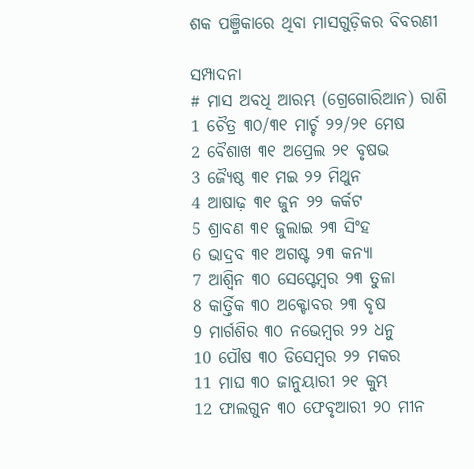ଶକ ପଞ୍ଜିକାରେ ଥିବା ମାସଗୁଡ଼ିକର ବିବରଣୀ

ସମ୍ପାଦନା
# ମାସ ଅବଧି ଆରମ୍ଭ (ଗ୍ରେଗୋରିଆନ) ରାଶି
1 ଚୈତ୍ର ୩୦/୩୧ ମାର୍ଚ୍ଚ ୨୨/୨୧ ମେଷ
2 ବୈଶାଖ ୩୧ ଅପ୍ରେଲ ୨୧ ବୃଷଭ
3 ଜ୍ୟୈଷ୍ଠ ୩୧ ମଇ ୨୨ ମିଥୁନ
4 ଆଷାଢ଼ ୩୧ ଜୁନ ୨୨ କର୍କଟ
5 ଶ୍ରାବଣ ୩୧ ଜୁଲାଇ ୨୩ ସିଂହ
6 ଭାଦ୍ରବ ୩୧ ଅଗଷ୍ଟ ୨୩ କନ୍ୟା
7 ଆଶ୍ୱିନ ୩୦ ସେପ୍ଟେମ୍ବର ୨୩ ତୁଳା
8 କାର୍ତ୍ତିକ ୩୦ ଅକ୍ଟୋବର ୨୩ ବୃଷ
9 ମାର୍ଗଶିର ୩୦ ନଭେମ୍ବର ୨୨ ଧନୁ
10 ପୌଷ ୩୦ ଡିସେମ୍ବର ୨୨ ମକର
11 ମାଘ ୩୦ ଜାନୁୟାରୀ ୨୧ କୁମ୍ଭ
12 ଫାଲଗୁନ ୩୦ ଫେବୃଆରୀ ୨୦ ମୀନ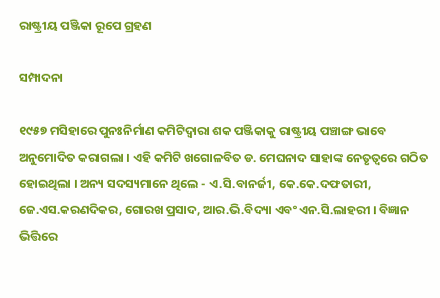ରାଷ୍ଟ୍ରୀୟ ପଞ୍ଜିକା ରୂପେ ଗ୍ରହଣ

ସମ୍ପାଦନା

୧୯୫୭ ମସିହାରେ ପୁନଃନିର୍ମାଣ କମିଟିଦ୍ୱାରା ଶକ ପଞ୍ଜିକାକୁ ରାଷ୍ଟ୍ରୀୟ ପଞ୍ଚାଙ୍ଗ ଭାବେ ଅନୁମୋଦିତ କରାଗଲା । ଏହି କମିଟି ଖଗୋଳବିତ ଡ. ମେଘନାଦ ସାହାଙ୍କ ନେତୃତ୍ୱରେ ଗଠିତ ହୋଇଥିଲା । ଅନ୍ୟ ସଦସ୍ୟମାନେ ଥିଲେ - ଏ.ସି.ବାନର୍ଜୀ, କେ.କେ.ଦଫତାରୀ, ଜେ.ଏସ.କରଣଦିକର, ଗୋରଖ ପ୍ରସାଦ, ଆର.ଭି.ବିଦ୍ୟା ଏବଂ ଏନ.ସି.ଲାହରୀ । ବିଜ୍ଞାନ ଭିତ୍ତିରେ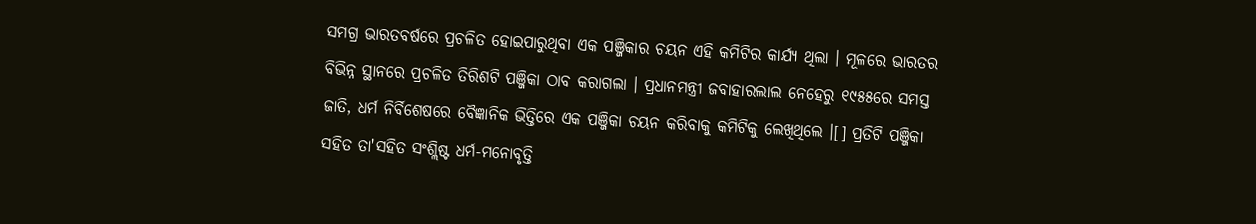ସମଗ୍ର ଭାରତବର୍ଷରେ ପ୍ରଚଳିତ ହୋଇପାରୁଥିବା ଏକ ପଞ୍ଜିକାର ଚୟନ ଏହି କମିଟିର କାର୍ଯ୍ୟ ଥିଲା । ମୂଳରେ ଭାରତର ବିଭିନ୍ନ ସ୍ଥାନରେ ପ୍ରଚଳିତ ତିରିଶଟି ପଞ୍ଜିକା ଠାବ କରାଗଲା । ପ୍ରଧାନମନ୍ତ୍ରୀ ଜବାହାରଲାଲ ନେହେରୁ ୧୯୫୫ରେ ସମସ୍ତ ଜାତି, ଧର୍ମ ନିର୍ବିଶେଷରେ ବୈଜ୍ଞାନିକ ଭିତ୍ତିରେ ଏକ ପଞ୍ଜିକା ଚୟନ କରିବାକୁ କମିଟିକୁ ଲେଖିଥିଲେ ।[] ପ୍ରତିଟି ପଞ୍ଜିକା ସହିତ ତା'ସହିତ ସଂଶ୍ଲିଷ୍ଟ ଧର୍ମ-ମନୋବୃତ୍ତି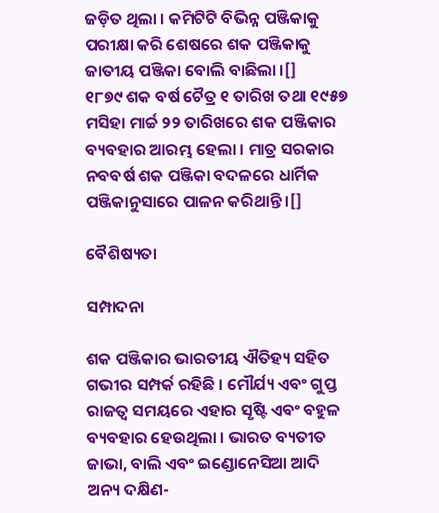ଜଡ଼ିତ ଥିଲା । କମିଟିଟି ବିଭିନ୍ନ ପଞ୍ଜିକାକୁ ପରୀକ୍ଷା କରି ଶେଷରେ ଶକ ପଞ୍ଜିକାକୁ ଜାତୀୟ ପଞ୍ଜିକା ବୋଲି ବାଛିଲା ।[]
୧୮୭୯ ଶକ ବର୍ଷ ଚୈତ୍ର ୧ ତାରିଖ ତଥା ୧୯୫୭ ମସିହା ମାର୍ଚ୍ଚ ୨୨ ତାରିଖରେ ଶକ ପଞ୍ଜିକାର ବ୍ୟବହାର ଆରମ୍ଭ ହେଲା । ମାତ୍ର ସରକାର ନବବର୍ଷ ଶକ ପଞ୍ଜିକା ବଦଳରେ ଧାର୍ମିକ ପଞ୍ଜିକାନୁସାରେ ପାଳନ କରିଥାନ୍ତି ।[]

ବୈଶିଷ୍ୟତା

ସମ୍ପାଦନା

ଶକ ପଞ୍ଜିକାର ଭାରତୀୟ ଐତିହ୍ୟ ସହିତ ଗଭୀର ସମ୍ପର୍କ ରହିଛି । ମୌର୍ଯ୍ୟ ଏବଂ ଗୁପ୍ତ ରାଜତ୍ୱ ସମୟରେ ଏହାର ସୃଷ୍ଟି ଏବଂ ବହୁଳ ବ୍ୟବହାର ହେଉଥିଲା । ଭାରତ ବ୍ୟତୀତ ଜାଭା, ବାଲି ଏବଂ ଇଣ୍ଡୋନେସିଆ ଆଦି ଅନ୍ୟ ଦକ୍ଷିଣ-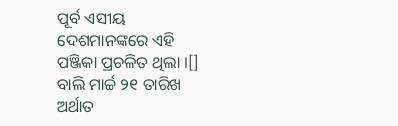ପୂର୍ବ ଏସୀୟ ଦେଶମାନଙ୍କରେ ଏହି ପଞ୍ଜିକା ପ୍ରଚଳିତ ଥିଲା ।[] ବାଲି ମାର୍ଚ୍ଚ ୨୧ ତାରିଖ ଅର୍ଥାତ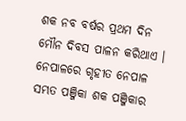ଶକ ନବ ବର୍ଷର ପ୍ରଥମ ଦିନ ମୌନ ଦିବସ ପାଳନ କରିଥାଏ । ନେପାଳରେ ଗୃହୀତ ନେପାଳ ସମ୍ଭତ ପଞ୍ଜିକା ଶକ ପଞ୍ଜିକାର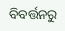ବିବର୍ତ୍ତନରୁ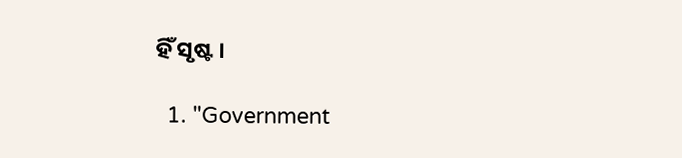ହିଁ ସୃଷ୍ଟ ।

  1. "Government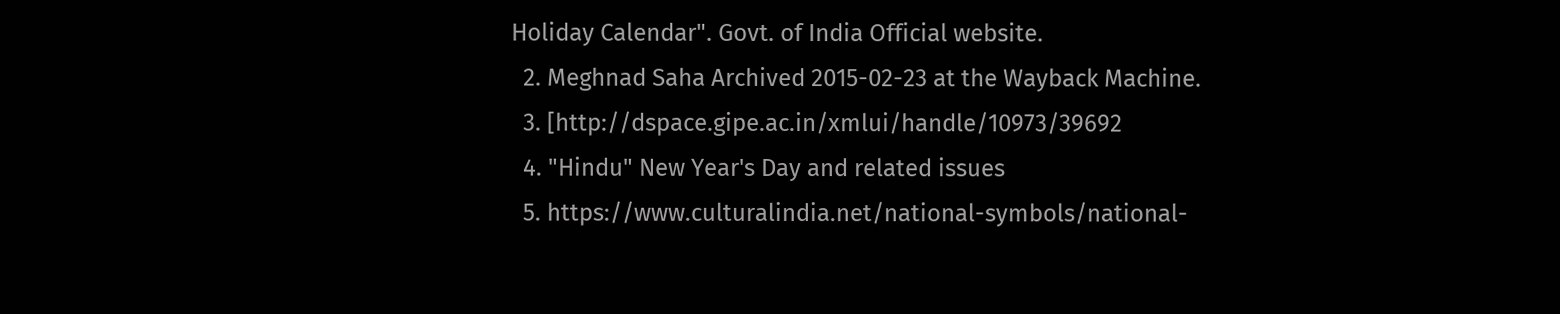Holiday Calendar". Govt. of India Official website.
  2. Meghnad Saha Archived 2015-02-23 at the Wayback Machine.
  3. [http://dspace.gipe.ac.in/xmlui/handle/10973/39692
  4. "Hindu" New Year's Day and related issues
  5. https://www.culturalindia.net/national-symbols/national-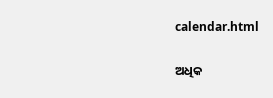calendar.html

ଅଧିକ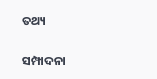ତଥ୍ୟ

ସମ୍ପାଦନା